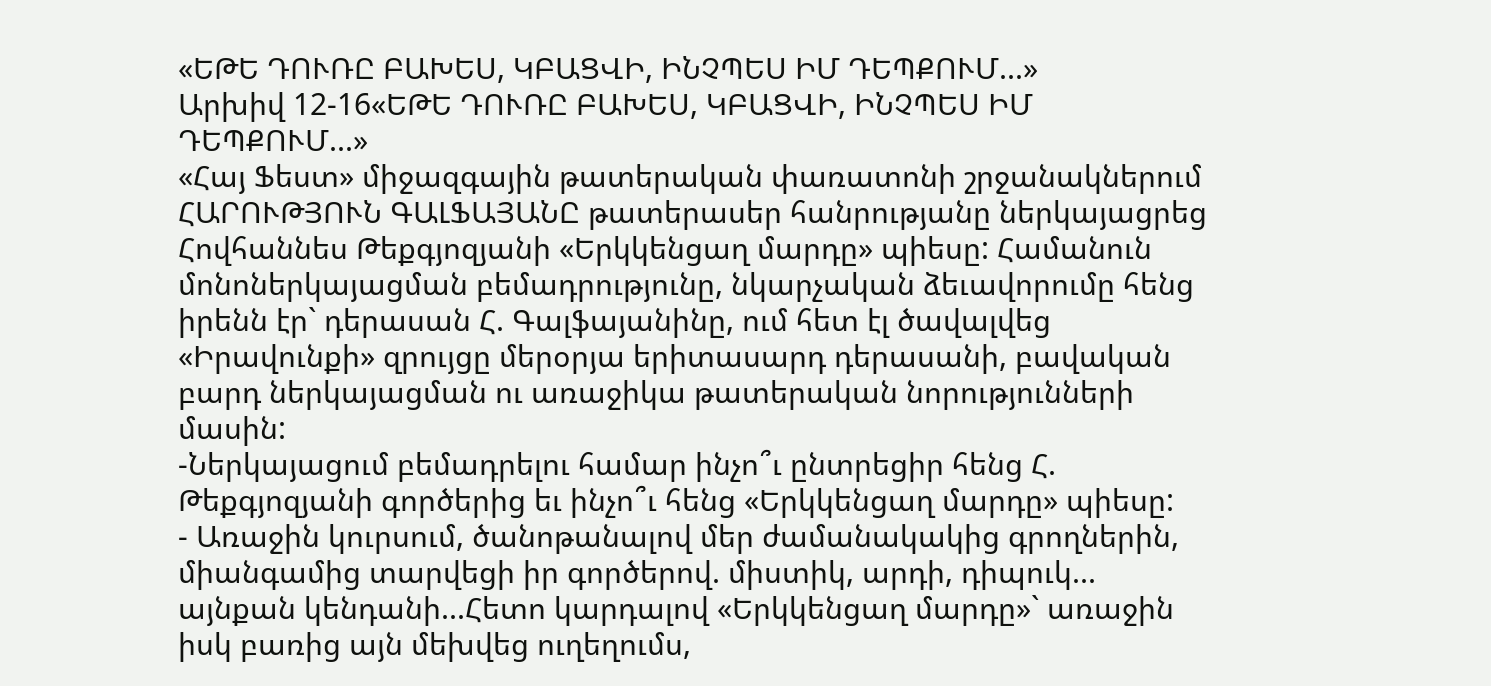«ԵԹԵ ԴՈՒՌԸ ԲԱԽԵՍ, ԿԲԱՑՎԻ, ԻՆՉՊԵՍ ԻՄ ԴԵՊՔՈՒՄ...»
Արխիվ 12-16«ԵԹԵ ԴՈՒՌԸ ԲԱԽԵՍ, ԿԲԱՑՎԻ, ԻՆՉՊԵՍ ԻՄ ԴԵՊՔՈՒՄ...»
«Հայ Ֆեստ» միջազգային թատերական փառատոնի շրջանակներում ՀԱՐՈՒԹՅՈՒՆ ԳԱԼՖԱՅԱՆԸ թատերասեր հանրությանը ներկայացրեց Հովհաննես Թեքգյոզյանի «Երկկենցաղ մարդը» պիեսը: Համանուն մոնոներկայացման բեմադրությունը, նկարչական ձեւավորումը հենց իրենն էր` դերասան Հ. Գալֆայանինը, ում հետ էլ ծավալվեց «Իրավունքի» զրույցը մերօրյա երիտասարդ դերասանի, բավական բարդ ներկայացման ու առաջիկա թատերական նորությունների մասին:
-Ներկայացում բեմադրելու համար ինչո՞ւ ընտրեցիր հենց Հ. Թեքգյոզյանի գործերից եւ ինչո՞ւ հենց «Երկկենցաղ մարդը» պիեսը:
- Առաջին կուրսում, ծանոթանալով մեր ժամանակակից գրողներին, միանգամից տարվեցի իր գործերով. միստիկ, արդի, դիպուկ... այնքան կենդանի...Հետո կարդալով «Երկկենցաղ մարդը»` առաջին իսկ բառից այն մեխվեց ուղեղումս,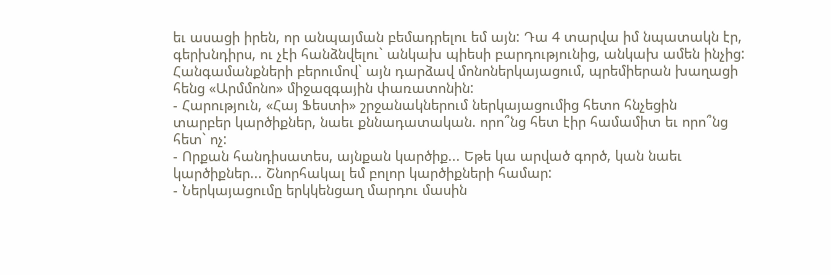եւ ասացի իրեն, որ անպայման բեմադրելու եմ այն: Դա 4 տարվա իմ նպատակն էր, գերխնդիրս, ու չէի հանձնվելու` անկախ պիեսի բարդությունից, անկախ ամեն ինչից: Հանգամանքների բերումով` այն դարձավ մոնոներկայացում, պրեմիերան խաղացի հենց «Արմմոնո» միջազգային փառատոնին:
- Հարություն, «Հայ Ֆեստի» շրջանակներում ներկայացումից հետո հնչեցին
տարբեր կարծիքներ, նաեւ քննադատական. որո՞նց հետ էիր համամիտ եւ որո՞նց հետ` ոչ:
- Որքան հանդիսատես, այնքան կարծիք... Եթե կա արված գործ, կան նաեւ կարծիքներ... Շնորհակալ եմ բոլոր կարծիքների համար:
- Ներկայացումը երկկենցաղ մարդու մասին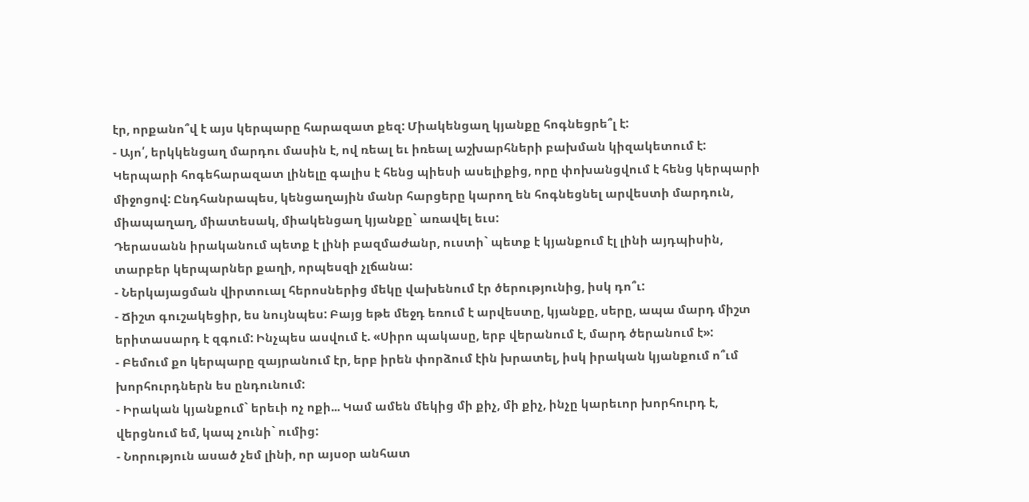էր, որքանո՞վ է այս կերպարը հարազատ քեզ: Միակենցաղ կյանքը հոգնեցրե՞լ է:
- Այո՛, երկկենցաղ մարդու մասին է, ով ռեալ եւ իռեալ աշխարհների բախման կիզակետում է: Կերպարի հոգեհարազատ լինելը գալիս է հենց պիեսի ասելիքից, որը փոխանցվում է հենց կերպարի միջոցով: Ընդհանրապես, կենցաղային մանր հարցերը կարող են հոգնեցնել արվեստի մարդուն, միապաղաղ, միատեսակ, միակենցաղ կյանքը` առավել եւս:
Դերասանն իրականում պետք է լինի բազմաժանր, ուստի` պետք է կյանքում էլ լինի այդպիսին, տարբեր կերպարներ քաղի, որպեսզի չլճանա:
- Ներկայացման վիրտուալ հերոսներից մեկը վախենում էր ծերությունից, իսկ դո՞ւ:
- Ճիշտ գուշակեցիր, ես նույնպես: Բայց եթե մեջդ եռում է արվեստը, կյանքը, սերը, ապա մարդ միշտ երիտասարդ է զգում: Ինչպես ասվում է. «Սիրո պակասը, երբ վերանում է, մարդ ծերանում է»:
- Բեմում քո կերպարը զայրանում էր, երբ իրեն փորձում էին խրատել, իսկ իրական կյանքում ո՞ւմ խորհուրդներն ես ընդունում:
- Իրական կյանքում` երեւի ոչ ոքի... Կամ ամեն մեկից մի քիչ, մի քիչ, ինչը կարեւոր խորհուրդ է, վերցնում եմ, կապ չունի` ումից:
- Նորություն ասած չեմ լինի, որ այսօր անհատ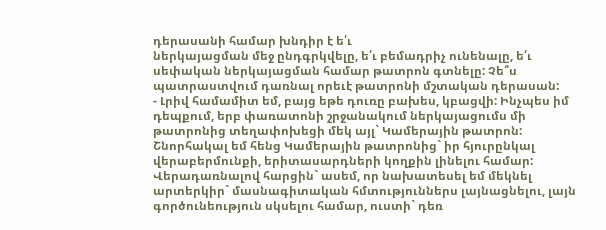դերասանի համար խնդիր է ե՛ւ
ներկայացման մեջ ընդգրկվելը, ե՛ւ բեմադրիչ ունենալը, ե՛ւ սեփական ներկայացման համար թատրոն գտնելը: Չե՞ս պատրաստվում դառնալ որեւէ թատրոնի մշտական դերասան:
- Լրիվ համամիտ եմ, բայց եթե դուռը բախես, կբացվի: Ինչպես իմ դեպքում, երբ փառատոնի շրջանակում ներկայացումս մի թատրոնից տեղափոխեցի մեկ այլ` Կամերային թատրոն: Շնորհակալ եմ հենց Կամերային թատրոնից` իր հյուրընկալ վերաբերմունքի, երիտասարդների կողքին լինելու համար: Վերադառնալով հարցին` ասեմ, որ նախատեսել եմ մեկնել արտերկիր` մասնագիտական հմտություններս լայնացնելու, լայն գործունեություն սկսելու համար, ուստի` դեռ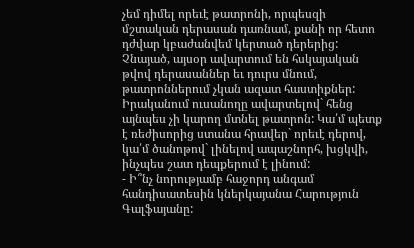չեմ դիմել որեւէ թատրոնի, որպեսզի
մշտական դերասան դառնամ, քանի որ հետո դժվար կբաժանվեմ կերտած դերերից: Չնայած, այսօր ավարտում են հսկայական թվով դերասաններ եւ դուրս մնում, թատրոններում չկան ազատ հաստիքներ: Իրականում ուսանողը ավարտելով` հենց այնպես չի կարող մտնել թատրոն: Կա՛մ պետք է ռեժիսորից ստանա հրավեր` որեւէ դերով, կա՛մ ծանոթով` լինելով ապաշնորհ, խցկվի, ինչպես շատ դեպքերում է լինում:
- Ի՞նչ նորությամբ հաջորդ անգամ հանդիսատեսին կներկայանա Հարություն Գալֆայանը: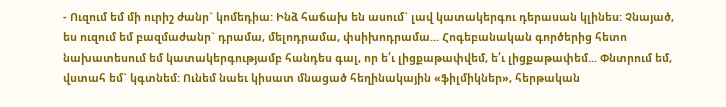- Ուզում եմ մի ուրիշ ժանր` կոմեդիա: Ինձ հաճախ են ասում` լավ կատակերգու դերասան կլինես: Չնայած, ես ուզում եմ բազմաժանր` դրամա, մելոդրամա, փսիխոդրամա... Հոգեբանական գործերից հետո նախատեսում եմ կատակերգությամբ հանդես գալ, որ ե՛ւ լիցքաթափվեմ, ե՛ւ լիցքաթափեմ... Փնտրում եմ, վստահ եմ` կգտնեմ: Ունեմ նաեւ կիսատ մնացած հեղինակային «ֆիլմիկներ», հերթական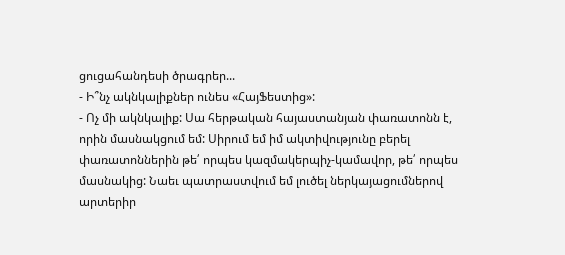ցուցահանդեսի ծրագրեր...
- Ի՞նչ ակնկալիքներ ունես «ՀայՖեստից»:
- Ոչ մի ակնկալիք: Սա հերթական հայաստանյան փառատոնն է, որին մասնակցում եմ: Սիրում եմ իմ ակտիվությունը բերել փառատոններին թե՛ որպես կազմակերպիչ-կամավոր, թե՛ որպես մասնակից: Նաեւ պատրաստվում եմ լուծել ներկայացումներով արտերիր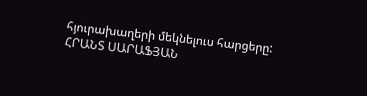հյուրախաղերի մեկնելուս հարցերը:
ՀՐԱՆՏ ՍԱՐԱՖՅԱՆ